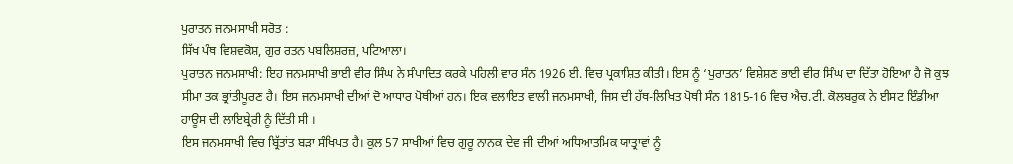ਪੁਰਾਤਨ ਜਨਮਸਾਖੀ ਸਰੋਤ :
ਸਿੱਖ ਪੰਥ ਵਿਸ਼ਵਕੋਸ਼, ਗੁਰ ਰਤਨ ਪਬਲਿਸ਼ਰਜ਼, ਪਟਿਆਲਾ।
ਪੁਰਾਤਨ ਜਨਮਸਾਖੀ: ਇਹ ਜਨਮਸਾਖੀ ਭਾਈ ਵੀਰ ਸਿੰਘ ਨੇ ਸੰਪਾਦਿਤ ਕਰਕੇ ਪਹਿਲੀ ਵਾਰ ਸੰਨ 1926 ਈ. ਵਿਚ ਪ੍ਰਕਾਸ਼ਿਤ ਕੀਤੀ। ਇਸ ਨੂੰ ‘ਪੁਰਾਤਨ’ ਵਿਸ਼ੇਸ਼ਣ ਭਾਈ ਵੀਰ ਸਿੰਘ ਦਾ ਦਿੱਤਾ ਹੋਇਆ ਹੈ ਜੋ ਕੁਝ ਸੀਮਾ ਤਕ ਭ੍ਰਾਂਤੀਪੂਰਣ ਹੈ। ਇਸ ਜਨਮਸਾਖੀ ਦੀਆਂ ਦੋ ਆਧਾਰ ਪੋਥੀਆਂ ਹਨ। ਇਕ ਵਲਾਇਤ ਵਾਲੀ ਜਨਮਸਾਖੀ, ਜਿਸ ਦੀ ਹੱਥ-ਲਿਖਿਤ ਪੋਥੀ ਸੰਨ 1815-16 ਵਿਚ ਐਚ.ਟੀ. ਕੋਲਬਰੁਕ ਨੇ ਈਸਟ ਇੰਡੀਆ ਹਾਊਸ ਦੀ ਲਾਇਬ੍ਰੇਰੀ ਨੂੰ ਦਿੱਤੀ ਸੀ ।
ਇਸ ਜਨਮਸਾਖੀ ਵਿਚ ਬ੍ਰਿੱਤਾਂਤ ਬੜਾ ਸੰਖਿਪਤ ਹੈ। ਕੁਲ 57 ਸਾਖੀਆਂ ਵਿਚ ਗੁਰੂ ਨਾਨਕ ਦੇਵ ਜੀ ਦੀਆਂ ਅਧਿਆਤਮਿਕ ਯਾਤ੍ਰਾਵਾਂ ਨੂੰ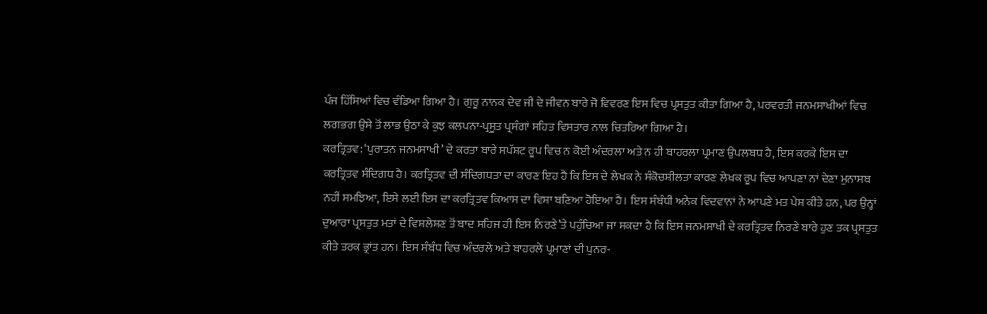ਪੰਜ ਹਿੱਸਿਆਂ ਵਿਚ ਵੰਡਿਆ ਗਿਆ ਹੈ। ਗੁਰੂ ਨਾਨਕ ਦੇਵ ਜੀ ਦੇ ਜੀਵਨ ਬਾਰੇ ਜੋ ਵਿਵਰਣ ਇਸ ਵਿਚ ਪ੍ਰਸਤੁਤ ਕੀਤਾ ਗਿਆ ਹੈ, ਪਰਵਰਤੀ ਜਨਮਸਾਖੀਆਂ ਵਿਚ ਲਗਭਗ ਉਸੇ ਤੋਂ ਲਾਭ ਉਠਾ ਕੇ ਕੁਝ ਕਲਪਨਾ-ਪ੍ਰਸੂਤ ਪ੍ਰਸੰਗਾਂ ਸਹਿਤ ਵਿਸਤਾਰ ਨਾਲ ਚਿਤਰਿਆ ਗਿਆ ਹੈ।
ਕਰਤ੍ਰਿਤਵ: ‘ਪੁਰਾਤਨ ਜਨਮਸਾਖੀ’ ਦੇ ਕਰਤਾ ਬਾਰੇ ਸਪੱਸ਼ਟ ਰੂਪ ਵਿਚ ਨ ਕੋਈ ਅੰਦਰਲਾ ਅਤੇ ਨ ਹੀ ਬਾਹਰਲਾ ਪ੍ਰਮਾਣ ਉਪਲਬਧ ਹੈ, ਇਸ ਕਰਕੇ ਇਸ ਦਾ ਕਰਤ੍ਰਿਤਵ ਸੰਦਿਗਧ ਹੈ। ਕਰਤ੍ਰਿਤਵ ਦੀ ਸੰਦਿਗਧਤਾ ਦਾ ਕਾਰਣ ਇਹ ਹੈ ਕਿ ਇਸ ਦੇ ਲੇਖਕ ਨੇ ਸੰਕੋਚਸ਼ੀਲਤਾ ਕਾਰਣ ਲੇਖਕ ਰੂਪ ਵਿਚ ਆਪਣਾ ਨਾਂ ਦੇਣਾ ਮੁਨਾਸਬ ਨਹੀਂ ਸਮਝਿਆ, ਇਸੇ ਲਈ ਇਸ ਦਾ ਕਰਤ੍ਰਿਤਵ ਕਿਆਸ ਦਾ ਵਿਸ਼ਾ ਬਣਿਆ ਹੋਇਆ ਹੈ। ਇਸ ਸੰਬੰਧੀ ਅਨੇਕ ਵਿਦਵਾਨਾਂ ਨੇ ਆਪਣੇ ਮਤ ਪੇਸ਼ ਕੀਤੇ ਹਨ, ਪਰ ਉਨ੍ਹਾਂ ਦੁਆਰਾ ਪ੍ਰਸਤੁਤ ਮਤਾਂ ਦੇ ਵਿਸ਼ਲੇਸ਼ਣ ਤੋਂ ਬਾਦ ਸਹਿਜ ਹੀ ਇਸ ਨਿਰਣੇ’ਤੇ ਪਹੁੰਚਿਆ ਜਾ ਸਕਦਾ ਹੈ ਕਿ ਇਸ ਜਨਮਸਾਖੀ ਦੇ ਕਰਤ੍ਰਿਤਵ ਨਿਰਣੇ ਬਾਰੇ ਹੁਣ ਤਕ ਪ੍ਰਸਤੁਤ ਕੀਤੇ ਤਰਕ ਭ੍ਰਾਂਤ ਹਨ। ਇਸ ਸੰਬੰਧ ਵਿਚ ਅੰਦਰਲੇ ਅਤੇ ਬਾਹਰਲੇ ਪ੍ਰਮਾਣਾਂ ਦੀ ਪੁਨਰ-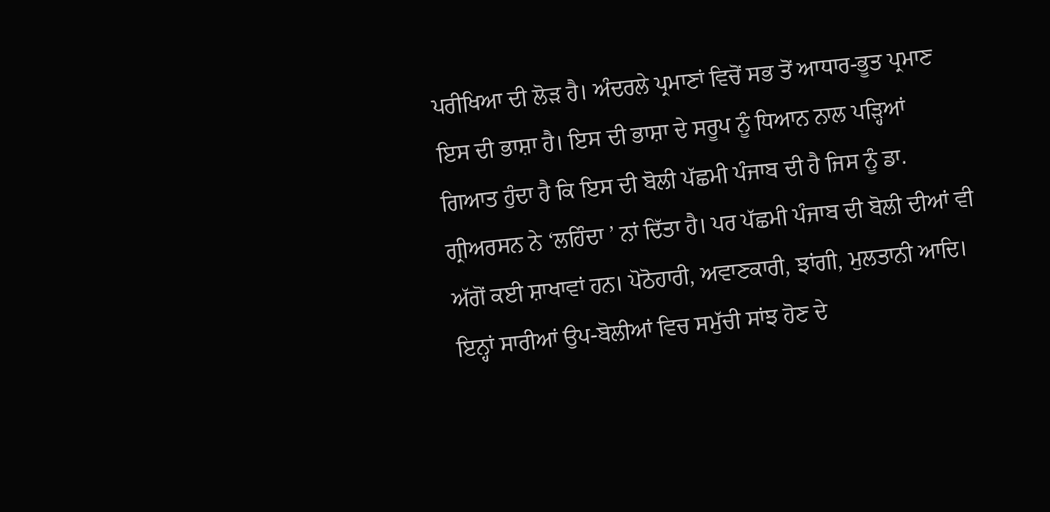ਪਰੀਖਿਆ ਦੀ ਲੋੜ ਹੈ। ਅੰਦਰਲੇ ਪ੍ਰਮਾਣਾਂ ਵਿਚੋਂ ਸਭ ਤੋਂ ਆਧਾਰ-ਭੂਤ ਪ੍ਰਮਾਣ ਇਸ ਦੀ ਭਾਸ਼ਾ ਹੈ। ਇਸ ਦੀ ਭਾਸ਼ਾ ਦੇ ਸਰੂਪ ਨੂੰ ਧਿਆਨ ਨਾਲ ਪੜ੍ਹਿਆਂ ਗਿਆਤ ਹੁੰਦਾ ਹੈ ਕਿ ਇਸ ਦੀ ਬੋਲੀ ਪੱਛਮੀ ਪੰਜਾਬ ਦੀ ਹੈ ਜਿਸ ਨੂੰ ਡਾ. ਗ੍ਰੀਅਰਸਨ ਨੇ ‘ਲਹਿੰਦਾ ’ ਨਾਂ ਦਿੱਤਾ ਹੈ। ਪਰ ਪੱਛਮੀ ਪੰਜਾਬ ਦੀ ਬੋਲੀ ਦੀਆਂ ਵੀ ਅੱਗੋਂ ਕਈ ਸ਼ਾਖਾਵਾਂ ਹਨ। ਪੋਠੋਹਾਰੀ, ਅਵਾਣਕਾਰੀ, ਝਾਂਗੀ, ਮੁਲਤਾਨੀ ਆਦਿ। ਇਨ੍ਹਾਂ ਸਾਰੀਆਂ ਉਪ-ਬੋਲੀਆਂ ਵਿਚ ਸਮੁੱਚੀ ਸਾਂਝ ਹੋਣ ਦੇ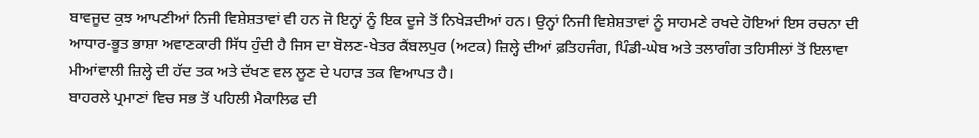ਬਾਵਜੂਦ ਕੁਝ ਆਪਣੀਆਂ ਨਿਜੀ ਵਿਸ਼ੇਸ਼ਤਾਵਾਂ ਵੀ ਹਨ ਜੋ ਇਨ੍ਹਾਂ ਨੂੰ ਇਕ ਦੂਜੇ ਤੋਂ ਨਿਖੇੜਦੀਆਂ ਹਨ। ਉਨ੍ਹਾਂ ਨਿਜੀ ਵਿਸ਼ੇਸ਼ਤਾਵਾਂ ਨੂੰ ਸਾਹਮਣੇ ਰਖਦੇ ਹੋਇਆਂ ਇਸ ਰਚਨਾ ਦੀ ਆਧਾਰ-ਭੂਤ ਭਾਸ਼ਾ ਅਵਾਣਕਾਰੀ ਸਿੱਧ ਹੁੰਦੀ ਹੈ ਜਿਸ ਦਾ ਬੋਲਣ-ਖੇਤਰ ਕੈਂਬਲਪੁਰ (ਅਟਕ) ਜ਼ਿਲ੍ਹੇ ਦੀਆਂ ਫ਼ਤਿਹਜੰਗ, ਪਿੰਡੀ-ਘੇਬ ਅਤੇ ਤਲਾਗੰਗ ਤਹਿਸੀਲਾਂ ਤੋਂ ਇਲਾਵਾ ਮੀਆਂਵਾਲੀ ਜ਼ਿਲ੍ਹੇ ਦੀ ਹੱਦ ਤਕ ਅਤੇ ਦੱਖਣ ਵਲ ਲੂਣ ਦੇ ਪਹਾੜ ਤਕ ਵਿਆਪਤ ਹੈ।
ਬਾਹਰਲੇ ਪ੍ਰਮਾਣਾਂ ਵਿਚ ਸਭ ਤੋਂ ਪਹਿਲੀ ਮੈਕਾਲਿਫ ਦੀ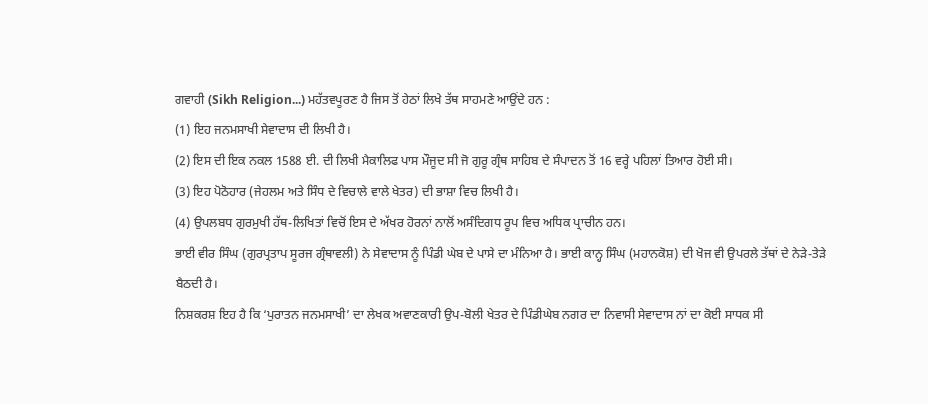ਗਵਾਹੀ (Sikh Religion...) ਮਹੱਤਵਪੂਰਣ ਹੈ ਜਿਸ ਤੋਂ ਹੇਠਾਂ ਲਿਖੇ ਤੱਥ ਸਾਹਮਣੇ ਆਉਂਦੇ ਹਨ :
(1) ਇਹ ਜਨਮਸਾਖੀ ਸੇਵਾਦਾਸ ਦੀ ਲਿਖੀ ਹੈ।
(2) ਇਸ ਦੀ ਇਕ ਨਕਲ 1588 ਈ. ਦੀ ਲਿਖੀ ਮੈਕਾਲਿਫ ਪਾਸ ਮੌਜੂਦ ਸੀ ਜੋ ਗੁਰੂ ਗ੍ਰੰਥ ਸਾਹਿਬ ਦੇ ਸੰਪਾਦਨ ਤੋਂ 16 ਵਰ੍ਹੇ ਪਹਿਲਾਂ ਤਿਆਰ ਹੋਈ ਸੀ।
(3) ਇਹ ਪੋਠੋਹਾਰ (ਜੇਹਲਮ ਅਤੇ ਸਿੰਧ ਦੇ ਵਿਚਾਲੇ ਵਾਲੇ ਖੇਤਰ) ਦੀ ਭਾਸ਼ਾ ਵਿਚ ਲਿਖੀ ਹੈ।
(4) ਉਪਲਬਧ ਗੁਰਮੁਖੀ ਹੱਥ-ਲਿਖਿਤਾਂ ਵਿਚੋਂ ਇਸ ਦੇ ਅੱਖਰ ਹੋਰਨਾਂ ਨਾਲੋਂ ਅਸੰਦਿਗਧ ਰੂਪ ਵਿਚ ਅਧਿਕ ਪ੍ਰਾਚੀਨ ਹਨ।
ਭਾਈ ਵੀਰ ਸਿੰਘ (ਗੁਰਪ੍ਰਤਾਪ ਸੂਰਜ ਗ੍ਰੰਥਾਵਲੀ) ਨੇ ਸੇਵਾਦਾਸ ਨੂੰ ਪਿੰਡੀ ਘੇਬ ਦੇ ਪਾਸੇ ਦਾ ਮੰਨਿਆ ਹੈ। ਭਾਈ ਕਾਨ੍ਹ ਸਿੰਘ (ਮਹਾਨਕੋਸ਼) ਦੀ ਖੋਜ ਵੀ ਉਪਰਲੇ ਤੱਥਾਂ ਦੇ ਨੇੜੇ-ਤੇੜੇ ਬੈਠਦੀ ਹੈ।
ਨਿਸ਼ਕਰਸ਼ ਇਹ ਹੈ ਕਿ ‘ਪੁਰਾਤਨ ਜਨਮਸਾਖੀ’ ਦਾ ਲੇਖਕ ਅਵਾਣਕਾਰੀ ਉਪ-ਬੋਲੀ ਖੇਤਰ ਦੇ ਪਿੰਡੀਘੇਬ ਨਗਰ ਦਾ ਨਿਵਾਸੀ ਸੇਵਾਦਾਸ ਨਾਂ ਦਾ ਕੋਈ ਸਾਧਕ ਸੀ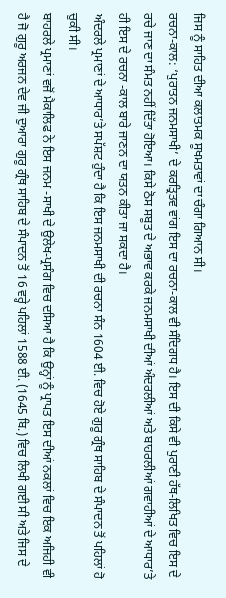ਜਿਸ ਨੂੰ ਸਾਹਿਤ ਦੀਆ ਕਲਾਤਮਕ ਸੂਖਮਤਾਵਾਂ ਦਾ ਚੰਗਾ ਗਿਆਨ ਸੀ।
ਰਚਨਾ-ਕਾਲ: ‘ਪੁਰਾਤਨ ਜਨਮਸਾਖੀ’ ਦੇ ਕਰਤ੍ਰਿਤਵ ਵਾਂਗ ਇਸ ਦਾ ਰਚਨਾ-ਕਾਲ ਵੀ ਸੰਦਿਗਧ ਹੈ। ਇਸ ਦੀ ਕਿਸੇ ਵੀ ਪੁਰਾਣੀ ਹੱਥ-ਲਿਖਿਤ ਵਿਚ ਇਸ ਦੇ ਰਚੇ ਜਾਣ ਦਾ ਸੰਮਤ ਨਹੀਂ ਦਿੱਤਾ ਹੋਇਆ। ਕਿਸੇ ਠੋਸ ਸਬੂਤ ਦੇ ਅਭਾਵ ਕਰਕੇ ਜਨਮਸਾਖੀ ਦੀਆਂ ਅੰਦਰਲੀਆਂ ਅਤੇ ਬਾਹਰਲੀਆਂ ਗਵਾਹੀਆਂ ਦੇ ਆਧਾਰ’ਤੇ ਹੀ ਇਸ ਦੇ ਰਚਨਾ -ਕਾਲ ਬਾਰੇ ਜਾਣਨ ਦਾ ਯਤਨ ਕੀਤਾ ਜਾ ਸਕਦਾ ਹੈ।
ਅੰਦਰਲੇ ਪ੍ਰਮਾਣਾਂ ਦੇ ਆਧਾਰ’ਤੇ ਸਪੱਸ਼ਟ ਹੁੰਦਾ ਹੈ ਕਿ ਇਸ ਜਨਮਸਾਖੀ ਦੀ ਰਚਨਾ ਸੰਨ 1604 ਈ. ਵਿਚ ਹੋਏ ਗੁਰੂ ਗ੍ਰੰਥ ਸਾਹਿਬ ਦੇ ਸੰਪਾਦਨ ਤੋਂ ਪਹਿਲਾਂ ਹੋ ਚੁਕੀ ਸੀ।
ਬਾਹਰਲੇ ਪ੍ਰਮਾਣਾਂ ਵਜੋਂ ਮੈਕਾਲਿਫ ਨੇ ਇਸ ਜਨਮ -ਸਾਖੀ ਦੇ ਉਲੇਖ-ਪ੍ਰਸੰਗ ਵਿਚ ਦਸਿਆ ਹੈ ਕਿ ਉਨ੍ਹਾਂ ਨੂੰ ਪ੍ਰਾਪਤ ਇਸ ਦੀਆਂ ਨਕਲਾਂ ਵਿਚ ਇਕ ਅਜਿਹੀ ਵੀ ਹੈ ਜੋ ਗੁਰੂ ਅਰਜਨ ਦੇਵ ਜੀ ਦੁਆਰਾ ਗੁਰੂ ਗ੍ਰੰਥ ਸਾਹਿਬ ਦੇ ਸੰਪਾਦਨ ਤੋਂ 16 ਵਰ੍ਹੇ ਪਹਿਲਾਂ 1588 ਈ. (1645 ਬਿ.) ਵਿਚ ਲਿਖੀ ਗਈ ਸੀ ਅਤੇ ਜਿਸ ਦੇ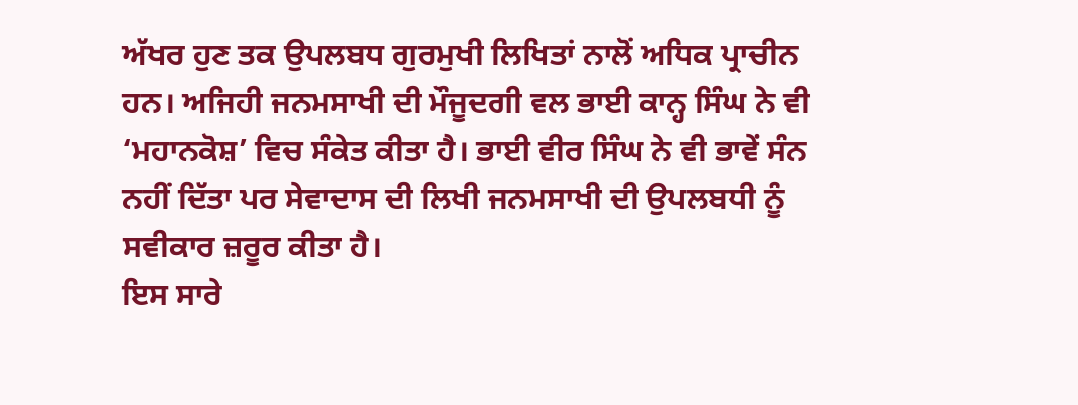ਅੱਖਰ ਹੁਣ ਤਕ ਉਪਲਬਧ ਗੁਰਮੁਖੀ ਲਿਖਿਤਾਂ ਨਾਲੋਂ ਅਧਿਕ ਪ੍ਰਾਚੀਨ ਹਨ। ਅਜਿਹੀ ਜਨਮਸਾਖੀ ਦੀ ਮੌਜੂਦਗੀ ਵਲ ਭਾਈ ਕਾਨ੍ਹ ਸਿੰਘ ਨੇ ਵੀ ‘ਮਹਾਨਕੋਸ਼’ ਵਿਚ ਸੰਕੇਤ ਕੀਤਾ ਹੈ। ਭਾਈ ਵੀਰ ਸਿੰਘ ਨੇ ਵੀ ਭਾਵੇਂ ਸੰਨ ਨਹੀਂ ਦਿੱਤਾ ਪਰ ਸੇਵਾਦਾਸ ਦੀ ਲਿਖੀ ਜਨਮਸਾਖੀ ਦੀ ਉਪਲਬਧੀ ਨੂੰ ਸਵੀਕਾਰ ਜ਼ਰੂਰ ਕੀਤਾ ਹੈ।
ਇਸ ਸਾਰੇ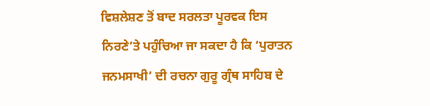ਵਿਸ਼ਲੇਸ਼ਣ ਤੋਂ ਬਾਦ ਸਰਲਤਾ ਪੂਰਵਕ ਇਸ ਨਿਰਣੇ’ਤੇ ਪਹੁੰਚਿਆ ਜਾ ਸਕਦਾ ਹੈ ਕਿ ‘ਪੁਰਾਤਨ ਜਨਮਸਾਖੀ’ ਦੀ ਰਚਨਾ ਗੁਰੂ ਗ੍ਰੰਥ ਸਾਹਿਬ ਦੇ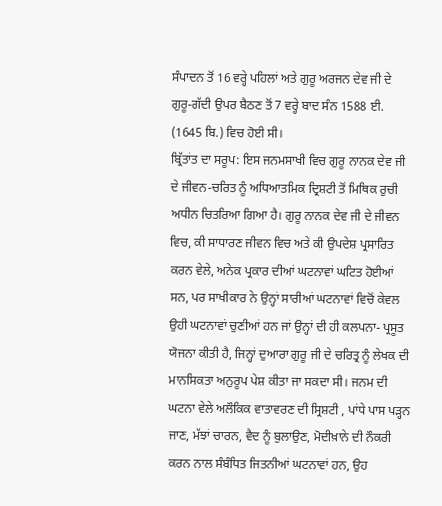ਸੰਪਾਦਨ ਤੋਂ 16 ਵਰ੍ਹੇ ਪਹਿਲਾਂ ਅਤੇ ਗੁਰੂ ਅਰਜਨ ਦੇਵ ਜੀ ਦੇ ਗੁਰੂ-ਗੱਦੀ ਉਪਰ ਬੈਠਣ ਤੋਂ 7 ਵਰ੍ਹੇ ਬਾਦ ਸੰਨ 1588 ਈ. (1645 ਬਿ.) ਵਿਚ ਹੋਈ ਸੀ।
ਬ੍ਰਿੱਤਾਂਤ ਦਾ ਸਰੂਪ: ਇਸ ਜਨਮਸਾਖੀ ਵਿਚ ਗੁਰੂ ਨਾਨਕ ਦੇਵ ਜੀ ਦੇ ਜੀਵਨ-ਚਰਿਤ ਨੂੰ ਅਧਿਆਤਮਿਕ ਦ੍ਰਿਸ਼ਟੀ ਤੋਂ ਮਿਥਿਕ ਰੁਚੀ ਅਧੀਨ ਚਿਤਰਿਆ ਗਿਆ ਹੈ। ਗੁਰੂ ਨਾਨਕ ਦੇਵ ਜੀ ਦੇ ਜੀਵਨ ਵਿਚ, ਕੀ ਸਾਧਾਰਣ ਜੀਵਨ ਵਿਚ ਅਤੇ ਕੀ ਉਪਦੇਸ਼ ਪ੍ਰਸਾਰਿਤ ਕਰਨ ਵੇਲੇ, ਅਨੇਕ ਪ੍ਰਕਾਰ ਦੀਆਂ ਘਟਨਾਵਾਂ ਘਟਿਤ ਹੋਈਆਂ ਸਨ, ਪਰ ਸਾਖੀਕਾਰ ਨੇ ਉਨ੍ਹਾਂ ਸਾਰੀਆਂ ਘਟਨਾਵਾਂ ਵਿਚੋਂ ਕੇਵਲ ਉਹੀ ਘਟਨਾਵਾਂ ਚੁਣੀਆਂ ਹਨ ਜਾਂ ਉਨ੍ਹਾਂ ਦੀ ਹੀ ਕਲਪਨਾ- ਪ੍ਰਸੂਤ ਯੋਜਨਾ ਕੀਤੀ ਹੈ, ਜਿਨ੍ਹਾਂ ਦੁਆਰਾ ਗੁਰੂ ਜੀ ਦੇ ਚਰਿਤ੍ਰ ਨੂੰ ਲੇਖਕ ਦੀ ਮਾਨਸਿਕਤਾ ਅਨੁਰੂਪ ਪੇਸ਼ ਕੀਤਾ ਜਾ ਸਕਦਾ ਸੀ। ਜਨਮ ਦੀ ਘਟਨਾ ਵੇਲੇ ਅਲੌਕਿਕ ਵਾਤਾਵਰਣ ਦੀ ਸ੍ਰਿਸ਼ਟੀ , ਪਾਂਧੇ ਪਾਸ ਪੜ੍ਹਨ ਜਾਣ, ਮੱਝਾਂ ਚਾਰਨ, ਵੈਦ ਨੂੰ ਬੁਲਾਉਣ, ਮੋਦੀਖ਼ਾਨੇ ਦੀ ਨੌਕਰੀ ਕਰਨ ਨਾਲ ਸੰਬੰਧਿਤ ਜਿਤਨੀਆਂ ਘਟਨਾਵਾਂ ਹਨ, ਉਹ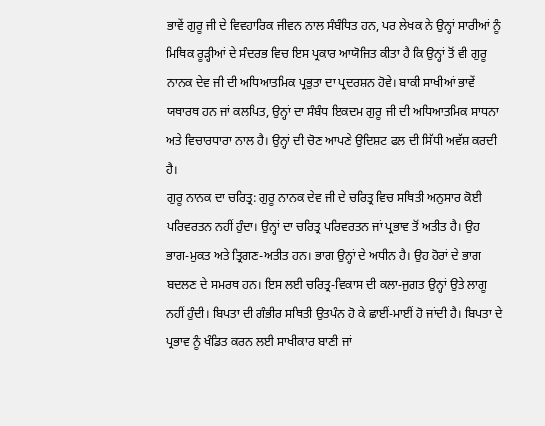ਭਾਵੇਂ ਗੁਰੂ ਜੀ ਦੇ ਵਿਵਹਾਰਿਕ ਜੀਵਨ ਨਾਲ ਸੰਬੰਧਿਤ ਹਨ, ਪਰ ਲੇਖਕ ਨੇ ਉਨ੍ਹਾਂ ਸਾਰੀਆਂ ਨੂੰ ਮਿਥਿਕ ਰੂੜ੍ਹੀਆਂ ਦੇ ਸੰਦਰਭ ਵਿਚ ਇਸ ਪ੍ਰਕਾਰ ਆਯੋਜਿਤ ਕੀਤਾ ਹੈ ਕਿ ਉਨ੍ਹਾਂ ਤੋਂ ਵੀ ਗੁਰੂ ਨਾਨਕ ਦੇਵ ਜੀ ਦੀ ਅਧਿਆਤਮਿਕ ਪ੍ਰਭੁਤਾ ਦਾ ਪ੍ਰਦਰਸ਼ਨ ਹੋਵੇ। ਬਾਕੀ ਸਾਖੀਆਂ ਭਾਵੇਂ ਯਥਾਰਥ ਹਨ ਜਾਂ ਕਲਪਿਤ, ਉਨ੍ਹਾਂ ਦਾ ਸੰਬੰਧ ਇਕਦਮ ਗੁਰੂ ਜੀ ਦੀ ਅਧਿਆਤਮਿਕ ਸਾਧਨਾ ਅਤੇ ਵਿਚਾਰਧਾਰਾ ਨਾਲ ਹੈ। ਉਨ੍ਹਾਂ ਦੀ ਚੋਣ ਆਪਣੇ ਉਦਿਸ਼ਟ ਫਲ ਦੀ ਸਿੱਧੀ ਅਵੱਸ਼ ਕਰਦੀ ਹੈ।
ਗੁਰੂ ਨਾਨਕ ਦਾ ਚਰਿਤ੍ਰ: ਗੁਰੂ ਨਾਨਕ ਦੇਵ ਜੀ ਦੇ ਚਰਿਤ੍ਰ ਵਿਚ ਸਥਿਤੀ ਅਨੁਸਾਰ ਕੋਈ ਪਰਿਵਰਤਨ ਨਹੀਂ ਹੁੰਦਾ। ਉਨ੍ਹਾਂ ਦਾ ਚਰਿਤ੍ਰ ਪਰਿਵਰਤਨ ਜਾਂ ਪ੍ਰਭਾਵ ਤੋਂ ਅਤੀਤ ਹੈ। ਉਹ ਭਾਗ-ਮੁਕਤ ਅਤੇ ਤ੍ਰਿਗਣ-ਅਤੀਤ ਹਨ। ਭਾਗ ਉਨ੍ਹਾਂ ਦੇ ਅਧੀਨ ਹੈ। ਉਹ ਹੋਰਾਂ ਦੇ ਭਾਗ ਬਦਲਣ ਦੇ ਸਮਰਥ ਹਨ। ਇਸ ਲਈ ਚਰਿਤ੍ਰ-ਵਿਕਾਸ ਦੀ ਕਲਾ-ਜੁਗਤ ਉਨ੍ਹਾਂ ਉਤੇ ਲਾਗੂ ਨਹੀਂ ਹੁੰਦੀ। ਬਿਪਤਾ ਦੀ ਗੰਭੀਰ ਸਥਿਤੀ ਉਤਪੰਨ ਹੋ ਕੇ ਛਾਈਂ-ਮਾਈਂ ਹੋ ਜਾਂਦੀ ਹੈ। ਬਿਪਤਾ ਦੇ ਪ੍ਰਭਾਵ ਨੂੰ ਖੰਡਿਤ ਕਰਨ ਲਈ ਸਾਖੀਕਾਰ ਬਾਣੀ ਜਾਂ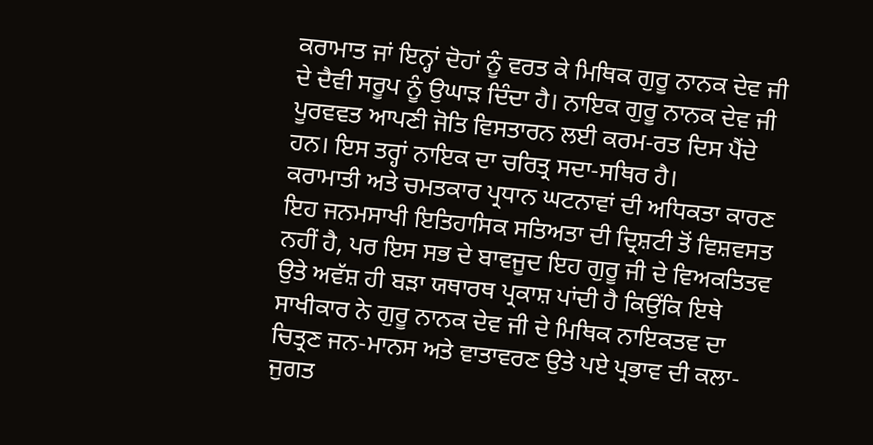ਕਰਾਮਾਤ ਜਾਂ ਇਨ੍ਹਾਂ ਦੋਹਾਂ ਨੂੰ ਵਰਤ ਕੇ ਮਿਥਿਕ ਗੁਰੂ ਨਾਨਕ ਦੇਵ ਜੀ ਦੇ ਦੈਵੀ ਸਰੂਪ ਨੂੰ ਉਘਾੜ ਦਿੰਦਾ ਹੈ। ਨਾਇਕ ਗੁਰੂ ਨਾਨਕ ਦੇਵ ਜੀ ਪੂਰਵਵਤ ਆਪਣੀ ਜੋਤਿ ਵਿਸਤਾਰਨ ਲਈ ਕਰਮ-ਰਤ ਦਿਸ ਪੈਂਦੇ ਹਨ। ਇਸ ਤਰ੍ਹਾਂ ਨਾਇਕ ਦਾ ਚਰਿਤ੍ਰ ਸਦਾ-ਸਥਿਰ ਹੈ।
ਕਰਾਮਾਤੀ ਅਤੇ ਚਮਤਕਾਰ ਪ੍ਰਧਾਨ ਘਟਨਾਵਾਂ ਦੀ ਅਧਿਕਤਾ ਕਾਰਣ ਇਹ ਜਨਮਸਾਖੀ ਇਤਿਹਾਸਿਕ ਸਤਿਅਤਾ ਦੀ ਦ੍ਰਿਸ਼ਟੀ ਤੋਂ ਵਿਸ਼ਵਸਤ ਨਹੀਂ ਹੈ, ਪਰ ਇਸ ਸਭ ਦੇ ਬਾਵਜੂਦ ਇਹ ਗੁਰੂ ਜੀ ਦੇ ਵਿਅਕਤਿਤਵ ਉਤੇ ਅਵੱਸ਼ ਹੀ ਬੜਾ ਯਥਾਰਥ ਪ੍ਰਕਾਸ਼ ਪਾਂਦੀ ਹੈ ਕਿਉਂਕਿ ਇਥੇ ਸਾਖੀਕਾਰ ਨੇ ਗੁਰੂ ਨਾਨਕ ਦੇਵ ਜੀ ਦੇ ਮਿਥਿਕ ਨਾਇਕਤਵ ਦਾ ਚਿਤ੍ਰਣ ਜਨ-ਮਾਨਸ ਅਤੇ ਵਾਤਾਵਰਣ ਉਤੇ ਪਏ ਪ੍ਰਭਾਵ ਦੀ ਕਲਾ-ਜੁਗਤ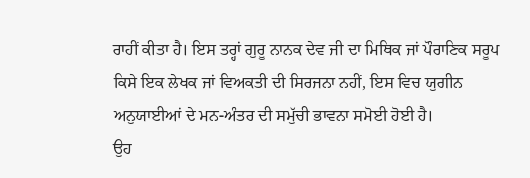ਰਾਹੀਂ ਕੀਤਾ ਹੈ। ਇਸ ਤਰ੍ਹਾਂ ਗੁਰੂ ਨਾਨਕ ਦੇਵ ਜੀ ਦਾ ਮਿਥਿਕ ਜਾਂ ਪੌਰਾਣਿਕ ਸਰੂਪ ਕਿਸੇ ਇਕ ਲੇਖਕ ਜਾਂ ਵਿਅਕਤੀ ਦੀ ਸਿਰਜਨਾ ਨਹੀਂ, ਇਸ ਵਿਚ ਯੁਗੀਨ ਅਨੁਯਾਈਆਂ ਦੇ ਮਨ-ਅੰਤਰ ਦੀ ਸਮੁੱਚੀ ਭਾਵਨਾ ਸਮੋਈ ਹੋਈ ਹੈ।
ਉਹ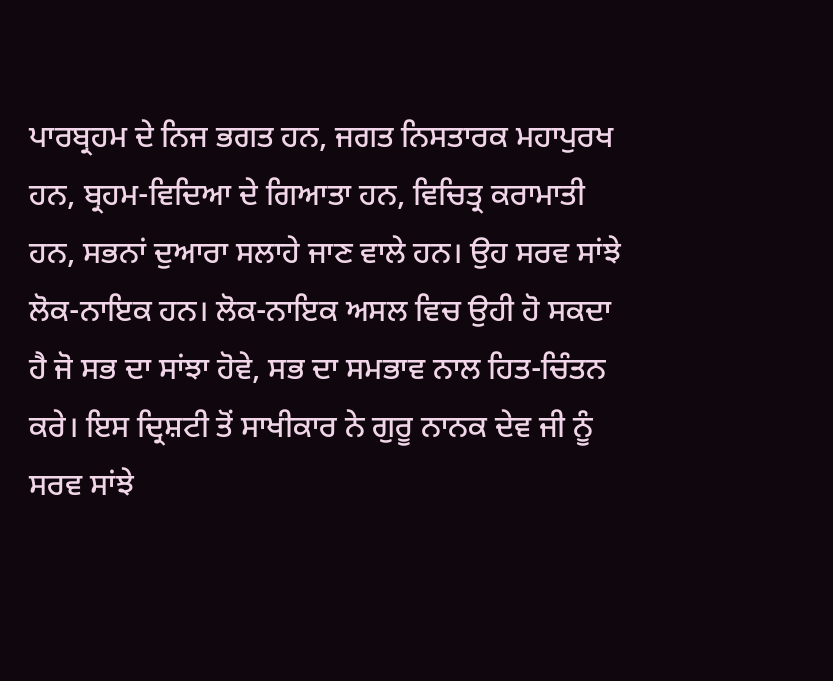ਪਾਰਬ੍ਰਹਮ ਦੇ ਨਿਜ ਭਗਤ ਹਨ, ਜਗਤ ਨਿਸਤਾਰਕ ਮਹਾਪੁਰਖ ਹਨ, ਬ੍ਰਹਮ-ਵਿਦਿਆ ਦੇ ਗਿਆਤਾ ਹਨ, ਵਿਚਿਤ੍ਰ ਕਰਾਮਾਤੀ ਹਨ, ਸਭਨਾਂ ਦੁਆਰਾ ਸਲਾਹੇ ਜਾਣ ਵਾਲੇ ਹਨ। ਉਹ ਸਰਵ ਸਾਂਝੇ ਲੋਕ-ਨਾਇਕ ਹਨ। ਲੋਕ-ਨਾਇਕ ਅਸਲ ਵਿਚ ਉਹੀ ਹੋ ਸਕਦਾ ਹੈ ਜੋ ਸਭ ਦਾ ਸਾਂਝਾ ਹੋਵੇ, ਸਭ ਦਾ ਸਮਭਾਵ ਨਾਲ ਹਿਤ-ਚਿੰਤਨ ਕਰੇ। ਇਸ ਦ੍ਰਿਸ਼ਟੀ ਤੋਂ ਸਾਖੀਕਾਰ ਨੇ ਗੁਰੂ ਨਾਨਕ ਦੇਵ ਜੀ ਨੂੰ ਸਰਵ ਸਾਂਝੇ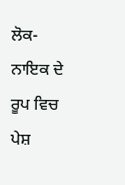ਲੋਕ-ਨਾਇਕ ਦੇ ਰੂਪ ਵਿਚ ਪੇਸ਼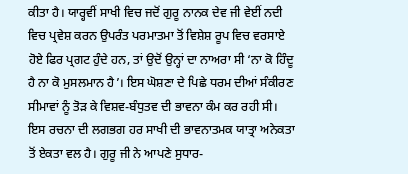ਕੀਤਾ ਹੈ। ਯਾਰ੍ਹਵੀਂ ਸਾਖੀ ਵਿਚ ਜਦੋਂ ਗੁਰੂ ਨਾਨਕ ਦੇਵ ਜੀ ਵੇਈਂ ਨਦੀ ਵਿਚ ਪ੍ਰਵੇਸ਼ ਕਰਨ ਉਪਰੰਤ ਪਰਮਾਤਮਾ ਤੋਂ ਵਿਸ਼ੇਸ਼ ਰੂਪ ਵਿਚ ਵਰਸਾਏ ਹੋਏ ਫਿਰ ਪ੍ਰਗਟ ਹੁੰਦੇ ਹਨ, ਤਾਂ ਉਦੋਂ ਉਨ੍ਹਾਂ ਦਾ ਨਾਅਰਾ ਸੀ ‘ਨਾ ਕੋ ਹਿੰਦੂ ਹੈ ਨਾ ਕੋ ਮੁਸਲਮਾਨ ਹੈ’। ਇਸ ਘੋਸ਼ਣਾ ਦੇ ਪਿਛੇ ਧਰਮ ਦੀਆਂ ਸੰਕੀਰਣ ਸੀਮਾਵਾਂ ਨੂੰ ਤੋੜ ਕੇ ਵਿਸ਼ਵ-ਬੰਧੁਤਵ ਦੀ ਭਾਵਨਾ ਕੰਮ ਕਰ ਰਹੀ ਸੀ।
ਇਸ ਰਚਨਾ ਦੀ ਲਗਭਗ ਹਰ ਸਾਖੀ ਦੀ ਭਾਵਨਾਤਮਕ ਯਾਤ੍ਰਾ ਅਨੇਕਤਾ ਤੋਂ ਏਕਤਾ ਵਲ ਹੈ। ਗੁਰੂ ਜੀ ਨੇ ਆਪਣੇ ਸੁਧਾਰ-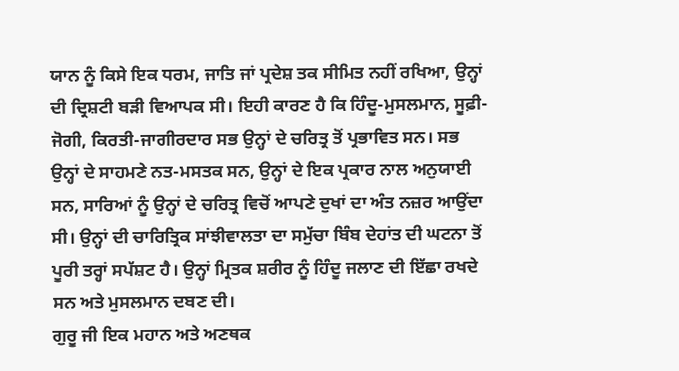ਯਾਨ ਨੂੰ ਕਿਸੇ ਇਕ ਧਰਮ, ਜਾਤਿ ਜਾਂ ਪ੍ਰਦੇਸ਼ ਤਕ ਸੀਮਿਤ ਨਹੀਂ ਰਖਿਆ, ਉਨ੍ਹਾਂ ਦੀ ਦ੍ਰਿਸ਼ਟੀ ਬੜੀ ਵਿਆਪਕ ਸੀ। ਇਹੀ ਕਾਰਣ ਹੈ ਕਿ ਹਿੰਦੂ-ਮੁਸਲਮਾਨ, ਸੂਫ਼ੀ-ਜੋਗੀ, ਕਿਰਤੀ-ਜਾਗੀਰਦਾਰ ਸਭ ਉਨ੍ਹਾਂ ਦੇ ਚਰਿਤ੍ਰ ਤੋਂ ਪ੍ਰਭਾਵਿਤ ਸਨ। ਸਭ ਉਨ੍ਹਾਂ ਦੇ ਸਾਹਮਣੇ ਨਤ-ਮਸਤਕ ਸਨ, ਉਨ੍ਹਾਂ ਦੇ ਇਕ ਪ੍ਰਕਾਰ ਨਾਲ ਅਨੁਯਾਈ ਸਨ, ਸਾਰਿਆਂ ਨੂੰ ਉਨ੍ਹਾਂ ਦੇ ਚਰਿਤ੍ਰ ਵਿਚੋਂ ਆਪਣੇ ਦੁਖਾਂ ਦਾ ਅੰਤ ਨਜ਼ਰ ਆਉਂਦਾ ਸੀ। ਉਨ੍ਹਾਂ ਦੀ ਚਾਰਿਤ੍ਰਿਕ ਸਾਂਝੀਵਾਲਤਾ ਦਾ ਸਮੁੱਚਾ ਬਿੰਬ ਦੇਹਾਂਤ ਦੀ ਘਟਨਾ ਤੋਂ ਪੂਰੀ ਤਰ੍ਹਾਂ ਸਪੱਸ਼ਟ ਹੈ। ਉਨ੍ਹਾਂ ਮ੍ਰਿਤਕ ਸ਼ਰੀਰ ਨੂੰ ਹਿੰਦੂ ਜਲਾਣ ਦੀ ਇੱਛਾ ਰਖਦੇ ਸਨ ਅਤੇ ਮੁਸਲਮਾਨ ਦਬਣ ਦੀ।
ਗੁਰੂ ਜੀ ਇਕ ਮਹਾਨ ਅਤੇ ਅਣਥਕ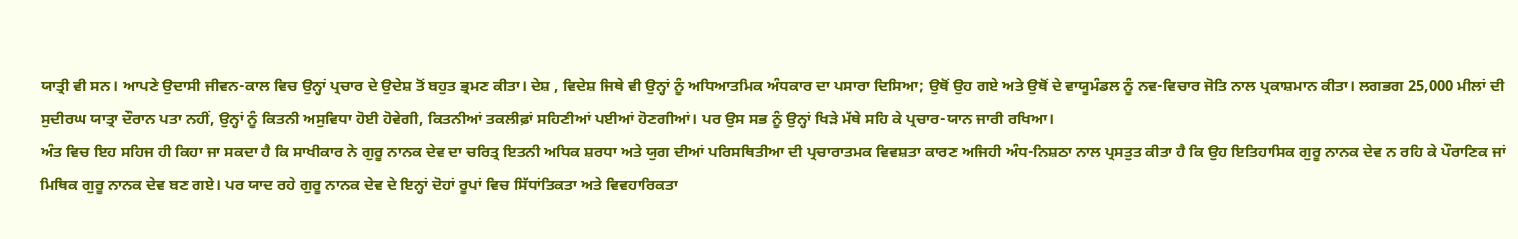ਯਾਤ੍ਰੀ ਵੀ ਸਨ। ਆਪਣੇ ਉਦਾਸੀ ਜੀਵਨ-ਕਾਲ ਵਿਚ ਉਨ੍ਹਾਂ ਪ੍ਰਚਾਰ ਦੇ ਉਦੇਸ਼ ਤੋਂ ਬਹੁਤ ਭ੍ਰਮਣ ਕੀਤਾ। ਦੇਸ਼ , ਵਿਦੇਸ਼ ਜਿਥੇ ਵੀ ਉਨ੍ਹਾਂ ਨੂੰ ਅਧਿਆਤਮਿਕ ਅੰਧਕਾਰ ਦਾ ਪਸਾਰਾ ਦਿਸਿਆ; ਉਥੋਂ ਉਹ ਗਏ ਅਤੇ ਉਥੋਂ ਦੇ ਵਾਯੂਮੰਡਲ ਨੂੰ ਨਵ-ਵਿਚਾਰ ਜੋਤਿ ਨਾਲ ਪ੍ਰਕਾਸ਼ਮਾਨ ਕੀਤਾ। ਲਗਭਗ 25,000 ਮੀਲਾਂ ਦੀ ਸੁਦੀਰਘ ਯਾਤ੍ਰਾ ਦੌਰਾਨ ਪਤਾ ਨਹੀਂ, ਉਨ੍ਹਾਂ ਨੂੰ ਕਿਤਨੀ ਅਸੁਵਿਧਾ ਹੋਈ ਹੋਵੇਗੀ, ਕਿਤਨੀਆਂ ਤਕਲੀਫ਼ਾਂ ਸਹਿਣੀਆਂ ਪਈਆਂ ਹੋਣਗੀਆਂ। ਪਰ ਉਸ ਸਭ ਨੂੰ ਉਨ੍ਹਾਂ ਖਿੜੇ ਮੱਥੇ ਸਹਿ ਕੇ ਪ੍ਰਚਾਰ-ਯਾਨ ਜਾਰੀ ਰਖਿਆ।
ਅੰਤ ਵਿਚ ਇਹ ਸਹਿਜ ਹੀ ਕਿਹਾ ਜਾ ਸਕਦਾ ਹੈ ਕਿ ਸਾਖੀਕਾਰ ਨੇ ਗੁਰੂ ਨਾਨਕ ਦੇਵ ਦਾ ਚਰਿਤ੍ਰ ਇਤਨੀ ਅਧਿਕ ਸ਼ਰਧਾ ਅਤੇ ਯੁਗ ਦੀਆਂ ਪਰਿਸਥਿਤੀਆ ਦੀ ਪ੍ਰਚਾਰਾਤਮਕ ਵਿਵਸ਼ਤਾ ਕਾਰਣ ਅਜਿਹੀ ਅੰਧ-ਨਿਸ਼ਠਾ ਨਾਲ ਪ੍ਰਸਤੁਤ ਕੀਤਾ ਹੈ ਕਿ ਉਹ ਇਤਿਹਾਸਿਕ ਗੁਰੂ ਨਾਨਕ ਦੇਵ ਨ ਰਹਿ ਕੇ ਪੌਰਾਣਿਕ ਜਾਂ ਮਿਥਿਕ ਗੁਰੂ ਨਾਨਕ ਦੇਵ ਬਣ ਗਏ। ਪਰ ਯਾਦ ਰਹੇ ਗੁਰੂ ਨਾਨਕ ਦੇਵ ਦੇ ਇਨ੍ਹਾਂ ਦੋਹਾਂ ਰੂਪਾਂ ਵਿਚ ਸਿੱਧਾਂਤਿਕਤਾ ਅਤੇ ਵਿਵਹਾਰਿਕਤਾ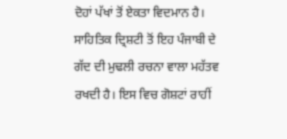ਦੋਹਾਂ ਪੱਖਾਂ ਤੋਂ ਏਕਤਾ ਵਿਦਮਾਨ ਹੈ।
ਸਾਹਿਤਿਕ ਦ੍ਰਿਸ਼ਟੀ ਤੋਂ ਇਹ ਪੰਜਾਬੀ ਦੇ ਗੱਦ ਦੀ ਮੁਢਲੀ ਰਚਨਾ ਵਾਲਾ ਮਹੱਤਵ ਰਖਦੀ ਹੈ। ਇਸ ਵਿਚ ਗੋਸ਼ਟਾਂ ਰਾਹੀਂ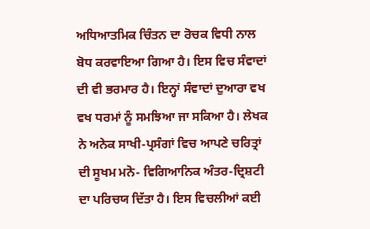ਅਧਿਆਤਮਿਕ ਚਿੰਤਨ ਦਾ ਰੋਚਕ ਵਿਧੀ ਨਾਲ ਬੋਧ ਕਰਵਾਇਆ ਗਿਆ ਹੈ। ਇਸ ਵਿਚ ਸੰਵਾਦਾਂ ਦੀ ਵੀ ਭਰਮਾਰ ਹੈ। ਇਨ੍ਹਾਂ ਸੰਵਾਦਾਂ ਦੁਆਰਾ ਵਖ ਵਖ ਧਰਮਾਂ ਨੂੰ ਸਮਝਿਆ ਜਾ ਸਕਿਆ ਹੈ। ਲੇਖਕ ਨੇ ਅਨੇਕ ਸਾਖੀ-ਪ੍ਰਸੰਗਾਂ ਵਿਚ ਆਪਣੇ ਚਰਿਤ੍ਰਾਂ ਦੀ ਸੂਖਮ ਮਨੋ- ਵਿਗਿਆਨਿਕ ਅੰਤਰ-ਦ੍ਰਿਸ਼ਟੀ ਦਾ ਪਰਿਚਯ ਦਿੱਤਾ ਹੈ। ਇਸ ਵਿਚਲੀਆਂ ਕਈ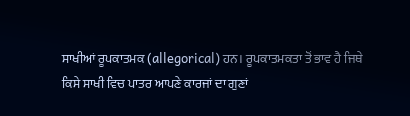ਸਾਖੀਆਂ ਰੂਪਕਾਤਮਕ (allegorical) ਹਨ। ਰੂਪਕਾਤਮਕਤਾ ਤੋਂ ਭਾਵ ਹੈ ਜਿਥੇ ਕਿਸੇ ਸਾਖੀ ਵਿਚ ਪਾਤਰ ਆਪਣੇ ਕਾਰਜਾਂ ਦਾ ਗੁਣਾਂ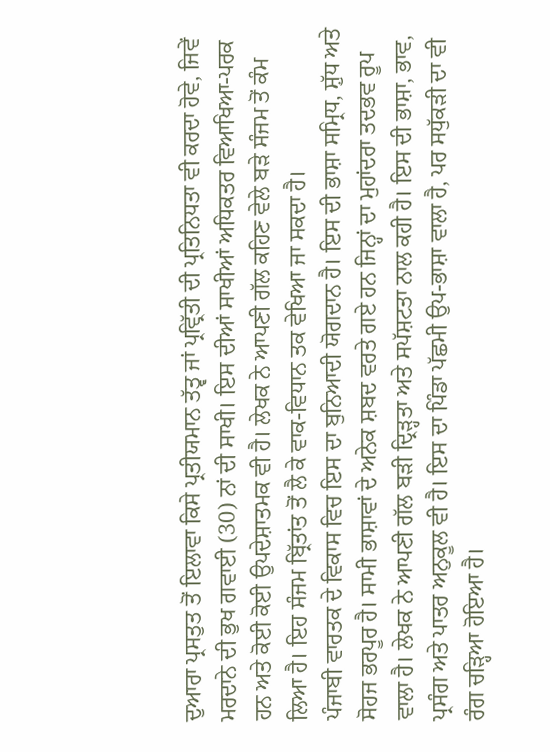ਦੁਆਰਾ ਪ੍ਰਸਤੁਤ ਤੋਂ ਇਲਾਵਾ ਕਿਸੇ ਪ੍ਰਤੀਯਮਾਨ ਤੱਤ੍ਵ ਜਾਂ ਪ੍ਰਵ੍ਰਿੱਤੀ ਦੀ ਪ੍ਰਤਿਨਿਧਤਾ ਵੀ ਕਰਦਾ ਹੋਵੇ, ਜਿਵੇਂ ਮਰਦਾਨੇ ਦੀ ਭੁਖ ਗਵਾਈ (30) ਨਾਂ ਦੀ ਸਾਖੀ। ਇਸ ਦੀਆਂ ਸਾਖੀਆਂ ਅਧਿਕਤਰ ਵਿਆਖਿਆ-ਪਰਕ ਹਨ ਅਤੇ ਕੋਈ ਕੋਈ ਉਪਦੇਸ਼ਾਤਮਕ ਵੀ ਹੈ। ਲੇਖਕ ਨੇ ਆਪਣੀ ਗੱਲ ਕਹਿਣ ਵੇਲੇ ਬੜੇ ਸੰਜਮ ਤੋਂ ਕੰਮ ਲਿਆ ਹੈ। ਇਹ ਸੰਜਮ ਬ੍ਰਿੱਤਾਂਤ ਤੋਂ ਲੈ ਕੇ ਵਾਕ-ਵਿਧਾਨ ਤਕ ਵੇਖਿਆ ਜਾ ਸਕਦਾ ਹੈ।
ਪੰਜਾਬੀ ਵਾਰਤਕ ਦੇ ਵਿਕਾਸ ਵਿਚ ਇਸ ਦਾ ਬੁਨਿਆਦੀ ਯੋਗਦਾਨ ਹੈ। ਇਸ ਦੀ ਭਾਸ਼ਾ ਸਮ੍ਰਿਧ, ਸ਼ੁੱਧ ਅਤੇ ਸੋਹਜ ਭਰਪੂਰ ਹੈ। ਸਾਮੀ ਭਾਸ਼ਾਵਾਂ ਦੇ ਅਨੇਕ ਸ਼ਬਦ ਵਰਤੇ ਗਏ ਹਨ ਜਿਨ੍ਹਾਂ ਦਾ ਮੁਹਾਂਦਰਾ ਤਦਭਵ ਰੂਪ ਵਾਲਾ ਹੈ। ਲੇਖਕ ਨੇ ਆਪਣੀ ਗੱਲ ਬੜੀ ਦ੍ਰਿੜ੍ਹਤਾ ਅਤੇ ਸਪੱਸ਼ਟਤਾ ਨਾਲ ਕਹੀ ਹੈ। ਇਸ ਦੀ ਭਾਸ਼ਾ, ਭਾਵ, ਪ੍ਰਸੰਗ ਅਤੇ ਪਾਤਰ ਅਨੁਕੂਲ ਵੀ ਹੈ। ਇਸ ਦਾ ਪਿੰਡਾ ਪੱਛਮੀ ਉਪ-ਭਾਸ਼ਾ ਵਾਲਾ ਹੈ, ਪਰ ਸਧੁੱਕੜੀ ਦਾ ਵੀ ਰੰਗ ਚੜ੍ਹਿਆ ਹੋਇਆ ਹੈ।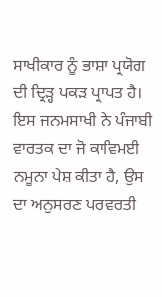ਸਾਖੀਕਾਰ ਨੂੰ ਭਾਸ਼ਾ ਪ੍ਰਯੋਗ ਦੀ ਦ੍ਰਿੜ੍ਹ ਪਕੜ ਪ੍ਰਾਪਤ ਹੈ। ਇਸ ਜਨਮਸਾਖੀ ਨੇ ਪੰਜਾਬੀ ਵਾਰਤਕ ਦਾ ਜੋ ਕਾਵਿਮਈ ਨਮੂਨਾ ਪੇਸ਼ ਕੀਤਾ ਹੈ, ਉਸ ਦਾ ਅਨੁਸਰਣ ਪਰਵਰਤੀ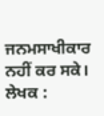ਜਨਮਸਾਖੀਕਾਰ ਨਹੀਂ ਕਰ ਸਕੇ।
ਲੇਖਕ :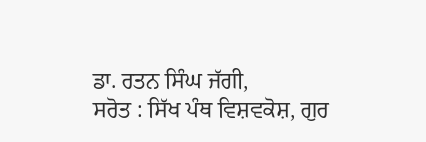ਡਾ. ਰਤਨ ਸਿੰਘ ਜੱਗੀ,
ਸਰੋਤ : ਸਿੱਖ ਪੰਥ ਵਿਸ਼ਵਕੋਸ਼, ਗੁਰ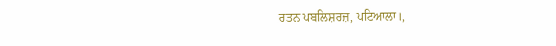ਰਤਨ ਪਬਲਿਸ਼ਰਜ਼, ਪਟਿਆਲਾ।,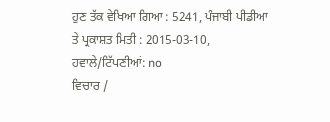ਹੁਣ ਤੱਕ ਵੇਖਿਆ ਗਿਆ : 5241, ਪੰਜਾਬੀ ਪੀਡੀਆ ਤੇ ਪ੍ਰਕਾਸ਼ਤ ਮਿਤੀ : 2015-03-10, ਹਵਾਲੇ/ਟਿੱਪਣੀਆਂ: no
ਵਿਚਾਰ /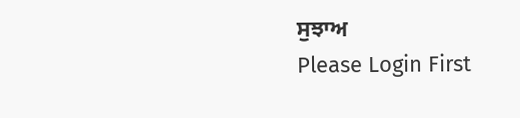ਸੁਝਾਅ
Please Login First